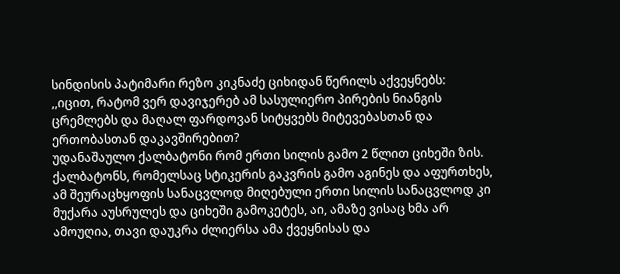სინდისის პატიმარი რეზო კიკნაძე ციხიდან წერილს აქვეყნებს:
,,იცით, რატომ ვერ დავიჯერებ ამ სასულიერო პირების ნიანგის ცრემლებს და მაღალ ფარდოვან სიტყვებს მიტევებასთან და ერთობასთან დაკავშირებით?
უდანაშაულო ქალბატონი რომ ერთი სილის გამო 2 წლით ციხეში ზის.
ქალბატონს, რომელსაც სტიკერის გაკვრის გამო აგინეს და აფურთხეს, ამ შეურაცხყოფის სანაცვლოდ მიღებული ერთი სილის სანაცვლოდ კი მუქარა აუსრულეს და ციხეში გამოკეტეს, აი, ამაზე ვისაც ხმა არ ამოუღია, თავი დაუკრა ძლიერსა ამა ქვეყნისას და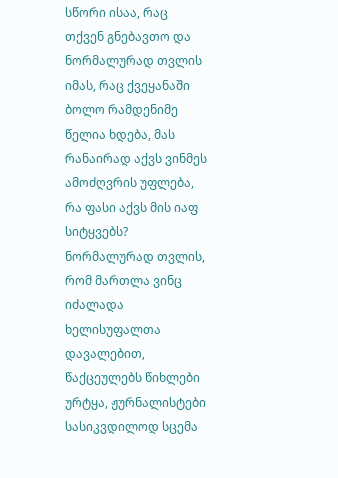სწორი ისაა, რაც თქვენ გნებავთო და ნორმალურად თვლის იმას, რაც ქვეყანაში ბოლო რამდენიმე წელია ხდება, მას რანაირად აქვს ვინმეს ამოძღვრის უფლება, რა ფასი აქვს მის იაფ სიტყვებს?
ნორმალურად თვლის, რომ მართლა ვინც იძალადა ხელისუფალთა დავალებით, წაქცეულებს წიხლები ურტყა, ჟურნალისტები სასიკვდილოდ სცემა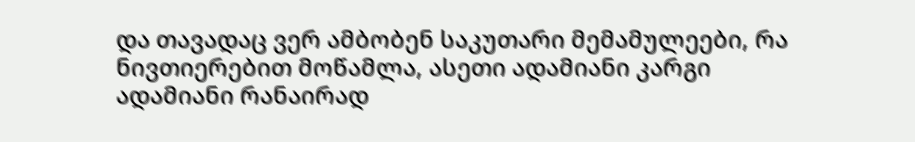და თავადაც ვერ ამბობენ საკუთარი მემამულეები, რა ნივთიერებით მოწამლა, ასეთი ადამიანი კარგი ადამიანი რანაირად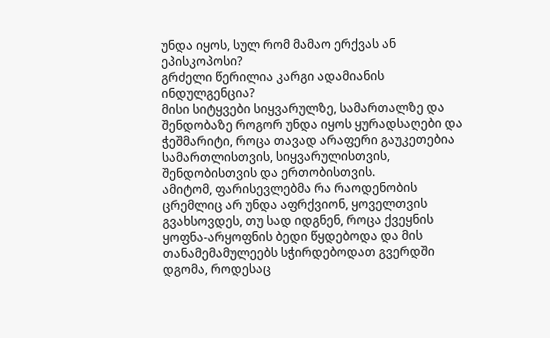უნდა იყოს, სულ რომ მამაო ერქვას ან ეპისკოპოსი?
გრძელი წერილია კარგი ადამიანის ინდულგენცია?
მისი სიტყვები სიყვარულზე, სამართალზე და შენდობაზე როგორ უნდა იყოს ყურადსაღები და ჭეშმარიტი, როცა თავად არაფერი გაუკეთებია სამართლისთვის, სიყვარულისთვის, შენდობისთვის და ერთობისთვის.
ამიტომ, ფარისევლებმა რა რაოდენობის ცრემლიც არ უნდა აფრქვიონ, ყოველთვის გვახსოვდეს, თუ სად იდგნენ, როცა ქვეყნის ყოფნა-არყოფნის ბედი წყდებოდა და მის თანამემამულეებს სჭირდებოდათ გვერდში დგომა, როდესაც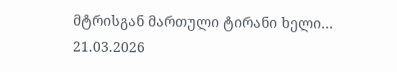მტრისგან მართული ტირანი ხელი…
21.03.2026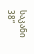საკანი 38“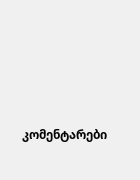კომენტარები